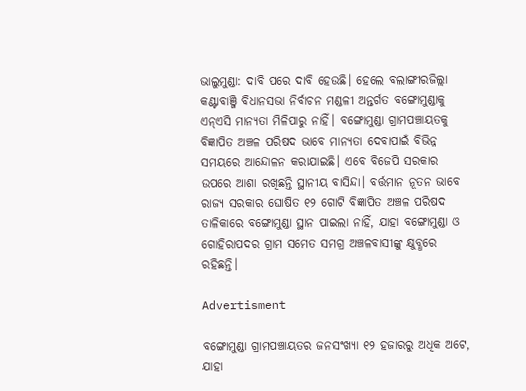ଭାଲୁମୁଣ୍ଡା: ଦାବି ପରେ ଦାବି ହେଉଛି। ହେଲେ ବଲାଙ୍ଗୀରଜିଲ୍ଲା କଣ୍ଟାବାଞ୍ଜି ବିଧାନସଭା ନିର୍ବାଚନ ମଣ୍ଡଳୀ ଅନ୍ତର୍ଗତ ବଙ୍ଗୋମୁଣ୍ଡାକୁ ଏନ୍‌ଏସି ମାନ୍ୟତା ମିଳିପାରୁ ନାହିଁ। ବଙ୍ଗୋମୁଣ୍ଡା ଗ୍ରାମପଞ୍ଚାୟତକୁ ବିଜ୍ଞାପିତ ଅଞ୍ଚଳ ପରିଷଦ ଭାବେ ମାନ୍ୟତା ଦେବାପାଇଁ ବିଭିନ୍ନ ସମୟରେ ଆନ୍ଦୋଳନ କରାଯାଇଛି। ଏବେ ବିଜେପି ସରକାର ଉପରେ ଆଶା ରଖିଛନ୍ତି ସ୍ଥାନୀୟ ବାସିନ୍ଦା। ବର୍ତ୍ତମାନ ନୂତନ ଭାବେ ରାଜ୍ୟ ସରକାର ଘୋଷିତ ୧୨ ଗୋଟି ବିଜ୍ଞାପିତ ଅଞ୍ଚଳ ପରିଷଦ ତାଳିକାରେ ବଙ୍ଗୋମୁଣ୍ଡା ସ୍ଥାନ ପାଇଲା ନାହିଁ, ଯାହା ବଙ୍ଗୋମୁଣ୍ଡା ଓ ଗୋହିରାପଦର ଗ୍ରାମ ସମେତ ସମଗ୍ର ଅଞ୍ଚଳବାସୀଙ୍କୁ କ୍ଷୁବ୍ଧରେ ରହିଛନ୍ତି।

Advertisment

ବଙ୍ଗୋମୁଣ୍ଡା ଗ୍ରାମପଞ୍ଚାୟତର ଜନସଂଖ୍ୟା ୧୨ ହଜାରରୁ ଅଧିକ ଅଟେ, ଯାହା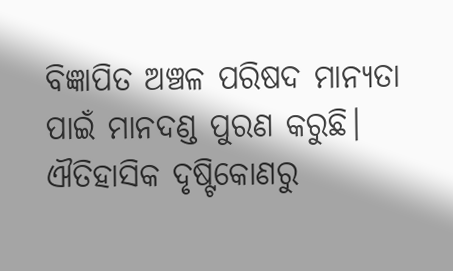ବିଜ୍ଞାପିତ ଅଞ୍ଚଳ ପରିଷଦ ମାନ୍ୟତା ପାଇଁ ମାନଦଣ୍ଡ ପୁରଣ କରୁଛି। ଐତିହାସିକ ଦୃଷ୍ଟିକୋଣରୁ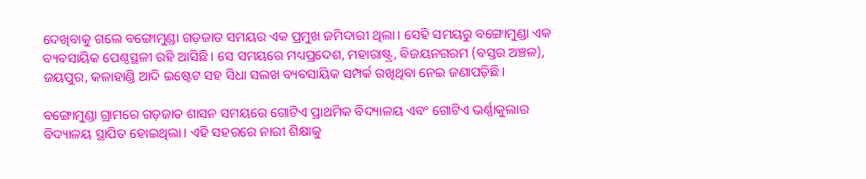ଦେଖିବାକୁ ଗଲେ ବଙ୍ଗୋମୁଣ୍ଡା ଗଡ଼ଜାତ ସମୟର ଏକ ପ୍ରମୁଖ ଜମିଦାରୀ ଥିଲା। ସେହି ସମୟରୁ ବଙ୍ଗୋମୁଣ୍ଡା ଏକ ବ୍ୟବସାୟିକ ପେଣ୍ଠସ୍ଥଳୀ ରହି ଆସିଛି। ସେ ସମୟରେ ମଧ୍ୟପ୍ରଦେଶ, ମହାରାଷ୍ଟ୍ର, ବିଜୟନଗରମ (ବସ୍ତର ଅଞ୍ଚଳ), ଜୟପୁର, କଳାହାଣ୍ଡି ଆଦି ଇଷ୍ଟେଟ ସହ ସିଧା ସଲଖ ବ୍ୟବସାୟିକ ସମ୍ପର୍କ ରଖିଥିବା ନେଇ ଜଣାପଡ଼ିଛି।

ବଙ୍ଗୋମୁଣ୍ଡା ଗ୍ରାମରେ ଗଡ଼ଜାତ ଶାସନ ସମୟରେ ଗୋଟିଏ ପ୍ରାଥମିକ ବିଦ୍ୟାଳୟ ଏବଂ ଗୋଟିଏ ଭର୍ଣ୍ଣାକୁଲାର ବିଦ୍ୟାଳୟ ସ୍ଥାପିତ ହୋଇଥିଲା। ଏହି ସହରରେ ନାରୀ ଶିକ୍ଷାକୁ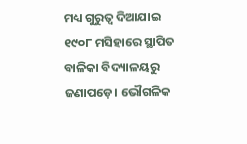ମଧ୍ୟ ଗୁରୁତ୍ୱ ଦିଆଯାଇ ୧୯୦୮ ମସିହାରେ ସ୍ଥାପିତ ବାଳିକା ବିଦ୍ୟାଳୟରୁ ଜଣାପଡ଼େ। ଭୌଗଳିକ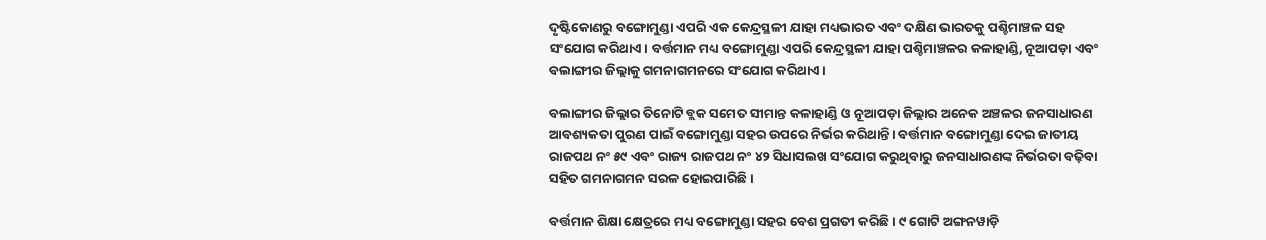ଦୃଷ୍ଟିକୋଣରୁ ବଙ୍ଗୋମୁଣ୍ଡା ଏପରି ଏକ କେନ୍ଦ୍ରସ୍ଥଳୀ ଯାହା ମଧ୍ୟଭାରତ ଏବଂ ଦକ୍ଷିଣ ଭାରତକୁ ପଶ୍ଚିମାଞ୍ଚଳ ସହ ସଂଯୋଗ କରିଥାଏ। ବର୍ତ୍ତମାନ ମଧ୍ୟ ବଙ୍ଗୋମୁଣ୍ଡା ଏପରି କେନ୍ଦ୍ରସ୍ଥଳୀ ଯାହା ପଶ୍ଚିମାଞ୍ଚଳର କଳାହାଣ୍ଡି, ନୂଆପଡ଼ା ଏବଂ ବଲାଙ୍ଗୀର ଜିଲ୍ଲାକୁ ଗମନାଗମନରେ ସଂଯୋଗ କରିଥାଏ।

ବଲାଙ୍ଗୀର ଜିଲ୍ଲାର ତିନୋଟି ବ୍ଲକ ସମେତ ସୀମାନ୍ତ କଳାହାଣ୍ଡି ଓ ନୂଆପଡ଼ା ଜିଲ୍ଲାର ଅନେକ ଅଞ୍ଚଳର ଜନସାଧାରଣ ଆବଶ୍ୟକତା ପୁରଣ ପାଇଁ ବଙ୍ଗୋମୁଣ୍ଡା ସହର ଉପରେ ନିର୍ଭର କରିଥାନ୍ତି। ବର୍ତ୍ତମାନ ବଙ୍ଗୋମୁଣ୍ଡା ଦେଇ ଜାତୀୟ ରାଜପଥ ନଂ ୫୯ ଏବଂ ରାଜ୍ୟ ରାଜପଥ ନଂ ୪୨ ସିଧାସଲଖ ସଂଯୋଗ କରୁଥିବାରୁ ଜନସାଧାରଣଙ୍କ ନିର୍ଭରତା ବଢ଼ିବା ସହିତ ଗମନାଗମନ ସରଳ ହୋଇପାରିଛି।

ବର୍ତ୍ତମାନ ଶିକ୍ଷା କ୍ଷେତ୍ରରେ ମଧ୍ୟ ବଙ୍ଗୋମୁଣ୍ଡା ସହର ବେଶ ପ୍ରଗତୀ କରିଛି। ୯ ଗୋଟି ଅଙ୍ଗନୱାଡ଼ି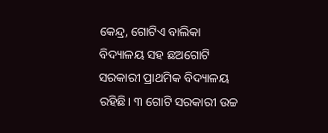କେନ୍ଦ୍ର, ଗୋଟିଏ ବାଲିକା ବିଦ୍ୟାଳୟ ସହ ଛଅଗୋଟି ସରକାରୀ ପ୍ରାଥମିକ ବିଦ୍ୟାଳୟ ରହିଛି। ୩ ଗୋଟି ସରକାରୀ ଉଚ୍ଚ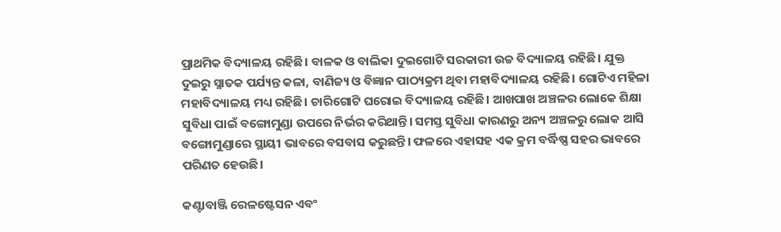ପ୍ରାଥମିକ ବିଦ୍ୟାଳୟ ରହିଛି। ବାଳକ ଓ ବାଲିକା ଦୁଇଗୋଟି ସରକାରୀ ଉଚ୍ଚ ବିଦ୍ୟାଳୟ ରହିଛି। ଯୁକ୍ତ ଦୁଇରୁ ସ୍ନାତକ ପର୍ଯ୍ୟନ୍ତ କଳା, ବାଣିଜ୍ୟ ଓ ବିଜ୍ଞାନ ପାଠ୍ୟକ୍ରମ ଥିବା ମହାବିଦ୍ୟାଳୟ ରହିଛି। ଗୋଟିଏ ମହିଳା ମହାବିଦ୍ୟାଳୟ ମଧ୍ୟ ରହିଛି। ଚାରିଗୋଟି ଘରୋଇ ବିଦ୍ୟାଳୟ ରହିଛି। ଆଖପାଖ ଅଞ୍ଚଳର ଲୋକେ ଶିକ୍ଷା ସୁବିଧା ପାଇଁ ବଙ୍ଗୋମୁଣ୍ଡା ଉପରେ ନିର୍ଭର କରିଥାନ୍ତି। ସମସ୍ତ ସୁବିଧା କାରଣରୁ ଅନ୍ୟ ଅଞ୍ଚଳରୁ ଲୋକ ଆସି ବଙ୍ଗୋମୁଣ୍ଡାରେ ସ୍ଥାୟୀ ଭାବରେ ବସବାସ କରୁଛନ୍ତି। ଫଳରେ ଏହାସହ ଏକ କ୍ରମ ବର୍ଦ୍ଧିଷ୍ଣ ସହର ଭାବରେ ପରିଣତ ହେଉଛି।

କଣ୍ଟାବାଞ୍ଜି ରେଳଷ୍ଟେସନ ଏବଂ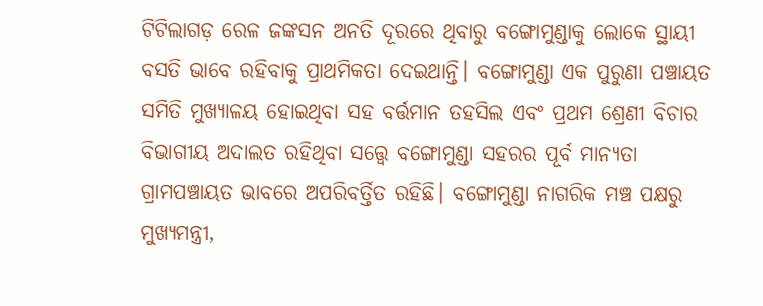ଟିଟିଲାଗଡ଼ ରେଳ ଜଙ୍କସନ ଅନତି ଦୂରରେ ଥିବାରୁ ବଙ୍ଗୋମୁଣ୍ଡାକୁ ଲୋକେ ସ୍ଥାୟୀ ବସତି ଭାବେ ରହିବାକୁ ପ୍ରାଥମିକତା ଦେଇଥାନ୍ତି। ବଙ୍ଗୋମୁଣ୍ଡା ଏକ ପୁରୁଣା ପଞ୍ଚାୟତ ସମିତି ମୁଖ୍ୟାଳୟ ହୋଇଥିବା ସହ ବର୍ତ୍ତମାନ ତହସିଲ ଏବଂ ପ୍ରଥମ ଶ୍ରେଣୀ ବିଚାର ବିଭାଗୀୟ ଅଦାଲତ ରହିଥିବା ସତ୍ତ୍ୱେ ବଙ୍ଗୋମୁଣ୍ଡା ସହରର ପୂର୍ବ ମାନ୍ୟତା ଗ୍ରାମପଞ୍ଚାୟତ ଭାବରେ ଅପରିବର୍ତ୍ତିତ ରହିଛି। ବଙ୍ଗୋମୁଣ୍ଡା ନାଗରିକ ମଞ୍ଚ ପକ୍ଷରୁ ମୁଖ୍ୟମନ୍ତ୍ରୀ,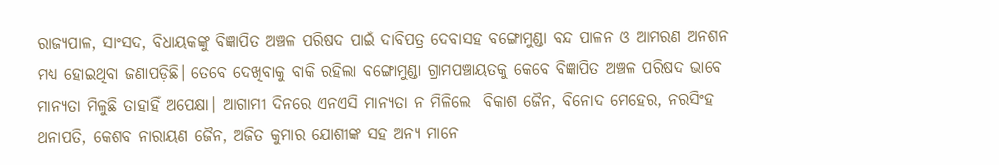ରାଜ୍ୟପାଳ, ସାଂସଦ, ବିଧାୟକଙ୍କୁ ବିଜ୍ଞାପିତ ଅଞ୍ଚଳ ପରିଷଦ ପାଇଁ ଦାବିପତ୍ର ଦେବାସହ ବଙ୍ଗୋମୁଣ୍ଡା ବନ୍ଦ ପାଳନ ଓ ଆମରଣ ଅନଶନ ମଧ୍ୟ ହୋଇଥିବା ଜଣାପଡ଼ିଛି। ତେବେ ଦେଖିବାକୁ ବାକି ରହିଲା ବଙ୍ଗୋମୁଣ୍ଡା ଗ୍ରାମପଞ୍ଚାୟତକୁ କେବେ ବିଜ୍ଞାପିତ ଅଞ୍ଚଳ ପରିଷଦ ଭାବେ ମାନ୍ୟତା ମିଳୁଛି ତାହାହିଁ ଅପେକ୍ଷା। ଆଗାମୀ ଦିନରେ ଏନଏସି ମାନ୍ୟତା ନ ମିଳିଲେ  ବିକାଶ ଜୈନ, ବିନୋଦ ମେହେର, ନରସିଂହ ଥନାପତି, କେଶବ ନାରାୟଣ ଜୈନ, ଅଜିତ କୁମାର ଯୋଶୀଙ୍କ ସହ ଅନ୍ୟ ମାନେ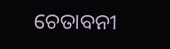ଚେତାବନୀ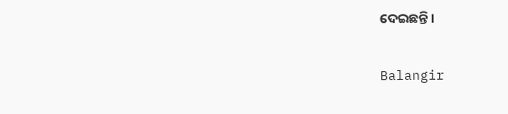ଦେଇଛନ୍ତି।

Balangir